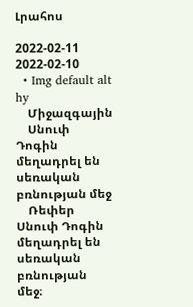Լրահոս

2022-02-11
2022-02-10
  • Img default alt hy
    Միջազգային
    Սնուփ Դոգին մեղադրել են սեռական բռնության մեջ
    Ռեփեր Սնուփ Դոգին մեղադրել են սեռական բռնության մեջ։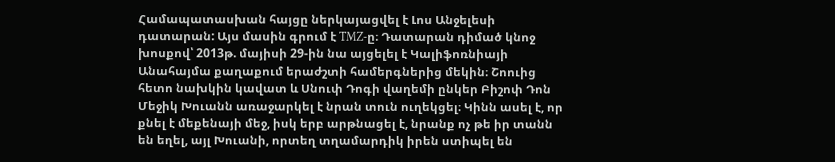Համապատասխան հայցը ներկայացվել է Լոս Անջելեսի դատարան: Այս մասին գրում է TMZ-ը։ Դատարան դիմած կնոջ խոսքով՝ 2013թ. մայիսի 29-ին նա այցելել է Կալիֆոռնիայի Անահայմա քաղաքում երաժշտի համերգներից մեկին։ Շոուից հետո նախկին կավատ և Սնուփ Դոգի վաղեմի ընկեր Բիշոփ Դոն Մեջիկ Խուանն առաջարկել է նրան տուն ուղեկցել։ Կինն ասել է, որ քնել է մեքենայի մեջ, իսկ երբ արթնացել է, նրանք ոչ թե իր տանն են եղել, այլ Խուանի, որտեղ տղամարդիկ իրեն ստիպել են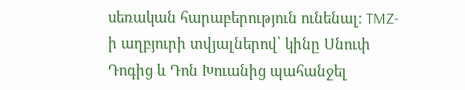սեռական հարաբերություն ունենալ։ TMZ-ի աղբյուրի տվյալներով՝ կինը Սնուփ Դոգից և Դոն Խուանից պահանջել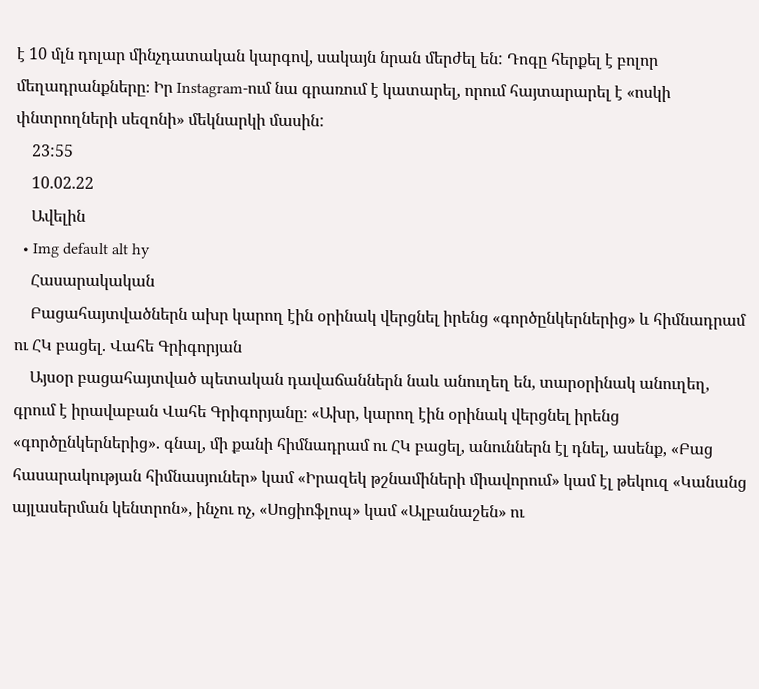է 10 մլն դոլար մինչդատական կարգով, սակայն նրան մերժել են: Դոգը հերքել է բոլոր մեղադրանքները։ Իր Instagram-ում նա գրառում է կատարել, որում հայտարարել է «ոսկի փնտրողների սեզոնի» մեկնարկի մասին:
    23:55
    10.02.22
    Ավելին
  • Img default alt hy
    Հասարակական
    Բացահայտվածներն ախր կարող էին օրինակ վերցնել իրենց «գործընկերներից» և հիմնադրամ ու ՀԿ բացել. Վահե Գրիգորյան
    Այսօր բացահայտված պետական դավաճաններն նաև անուղեղ են, տարօրինակ անուղեղ, գրում է իրավաբան Վահե Գրիգորյանը։ «Ախր, կարող էին օրինակ վերցնել իրենց «գործընկերներից». գնալ, մի քանի հիմնադրամ ու ՀԿ բացել, անուններն էլ դնել, ասենք, «Բաց հասարակության հիմնասյուներ» կամ «Իրազեկ թշնամիների միավորում» կամ էլ թեկուզ «Կանանց այլասերման կենտրոն», ինչու ոչ, «Սոցիոֆլոպ» կամ «Ալբանաշեն» ու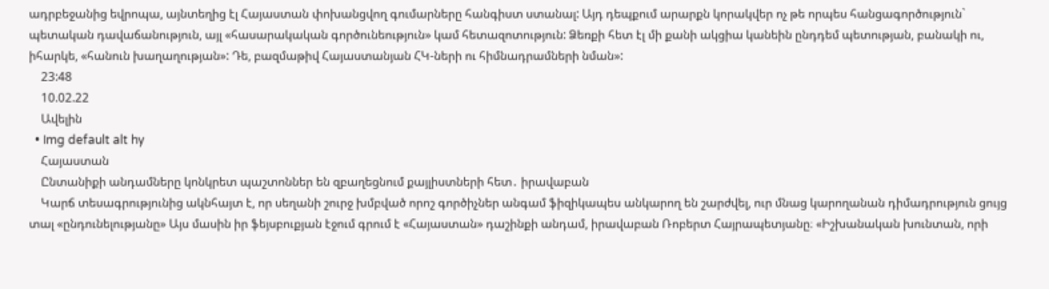ադրբեջանից եվրոպա, այնտեղից էլ Հայաստան փոխանցվող գումարները հանգիստ ստանալ: Այդ դեպքում արարքն կորակվեր ոչ թե որպես հանցագործություն` պետական դավաճանություն, այլ «հասարակական գործունեություն» կամ հետազոտություն: Ձեռքի հետ էլ մի քանի ակցիա կանեին ընդդեմ պետության, բանակի ու, իհարկե, «հանուն խաղաղության»: Դե, բազմաթիվ Հայաստանյան ՀԿ-ների ու հիմնադրամների նման»:
    23:48
    10.02.22
    Ավելին
  • Img default alt hy
    Հայաստան
    Ընտանիքի անդամները կոնկրետ պաշտոններ են զբաղեցնում քայլիստների հետ․ իրավաբան
    Կարճ տեսագրությունից ակնհայտ է, որ սեղանի շուրջ խմբված որոշ գործիչներ անգամ ֆիզիկապես անկարող են շարժվել, ուր մնաց կարողանան դիմադրություն ցույց տալ «ընդունելությանը» Այս մասին իր ֆեյսբուքյան էջում գրում է «Հայաստան» դաշինքի անդամ, իրավաբան Ռոբերտ Հայրապետյանը։ «Իշխանական խունտան, որի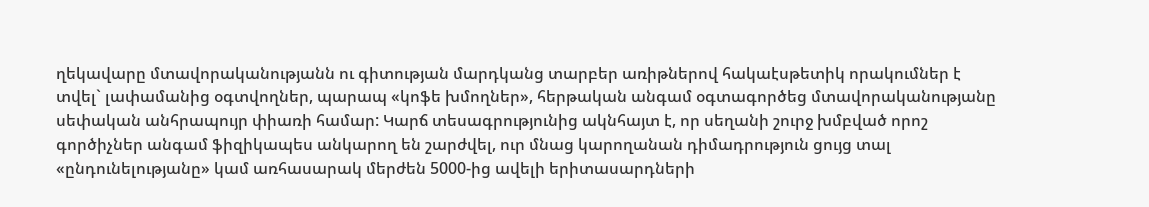ղեկավարը մտավորականությանն ու գիտության մարդկանց տարբեր առիթներով հակաէսթետիկ որակումներ է տվել` լափամանից օգտվողներ, պարապ «կոֆե խմողներ», հերթական անգամ օգտագործեց մտավորականությանը սեփական անհրապույր փիառի համար: Կարճ տեսագրությունից ակնհայտ է, որ սեղանի շուրջ խմբված որոշ գործիչներ անգամ ֆիզիկապես անկարող են շարժվել, ուր մնաց կարողանան դիմադրություն ցույց տալ «ընդունելությանը» կամ առհասարակ մերժեն 5000-ից ավելի երիտասարդների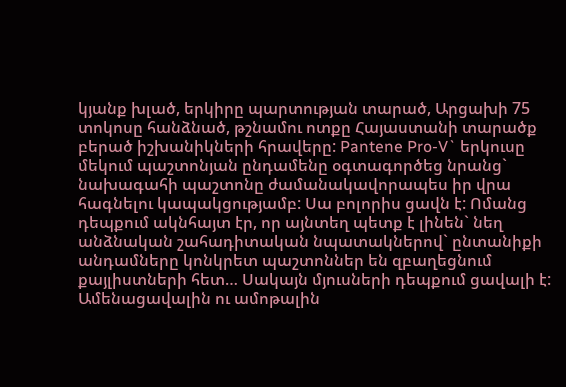կյանք խլած, երկիրը պարտության տարած, Արցախի 75 տոկոսը հանձնած, թշնամու ոտքը Հայաստանի տարածք բերած իշխանիկների հրավերը: Pantene Pro-V` երկուսը մեկում պաշտոնյան ընդամենը օգտագործեց նրանց` նախագահի պաշտոնը ժամանակավորապես իր վրա հագնելու կապակցությամբ: Սա բոլորիս ցավն է: Ոմանց դեպքում ակնհայտ էր, որ այնտեղ պետք է լինեն` նեղ անձնական շահադիտական նպատակներով` ընտանիքի անդամները կոնկրետ պաշտոններ են զբաղեցնում քայլիստների հետ… Սակայն մյուսների դեպքում ցավալի է: Ամենացավալին ու ամոթալին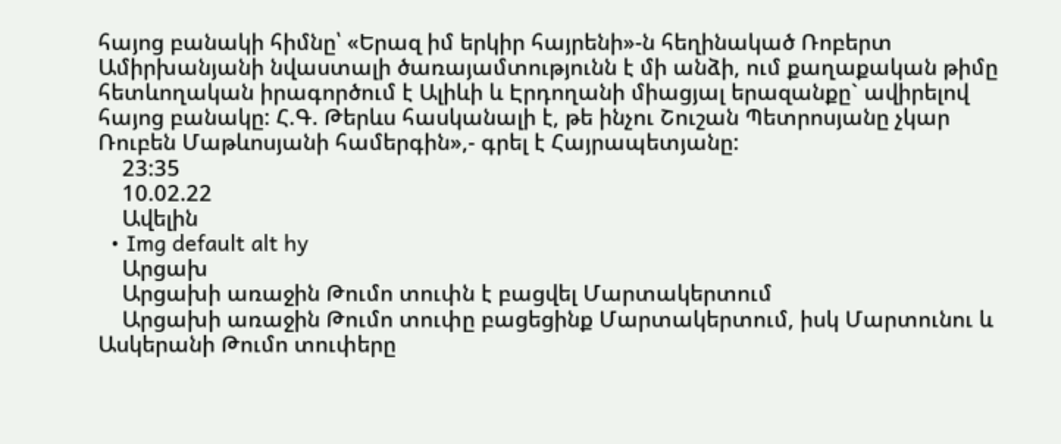հայոց բանակի հիմնը՝ «Երազ իմ երկիր հայրենի»-ն հեղինակած Ռոբերտ Ամիրխանյանի նվաստալի ծառայամտությունն է մի անձի, ում քաղաքական թիմը հետևողական իրագործում է Ալիևի և Էրդողանի միացյալ երազանքը` ավիրելով հայոց բանակը: Հ.Գ. Թերևս հասկանալի է, թե ինչու Շուշան Պետրոսյանը չկար Ռուբեն Մաթևոսյանի համերգին»,- գրել է Հայրապետյանը:
    23:35
    10.02.22
    Ավելին
  • Img default alt hy
    Արցախ
    Արցախի առաջին Թումո տուփն է բացվել Մարտակերտում
    Արցախի առաջին Թումո տուփը բացեցինք Մարտակերտում, իսկ Մարտունու և Ասկերանի Թումո տուփերը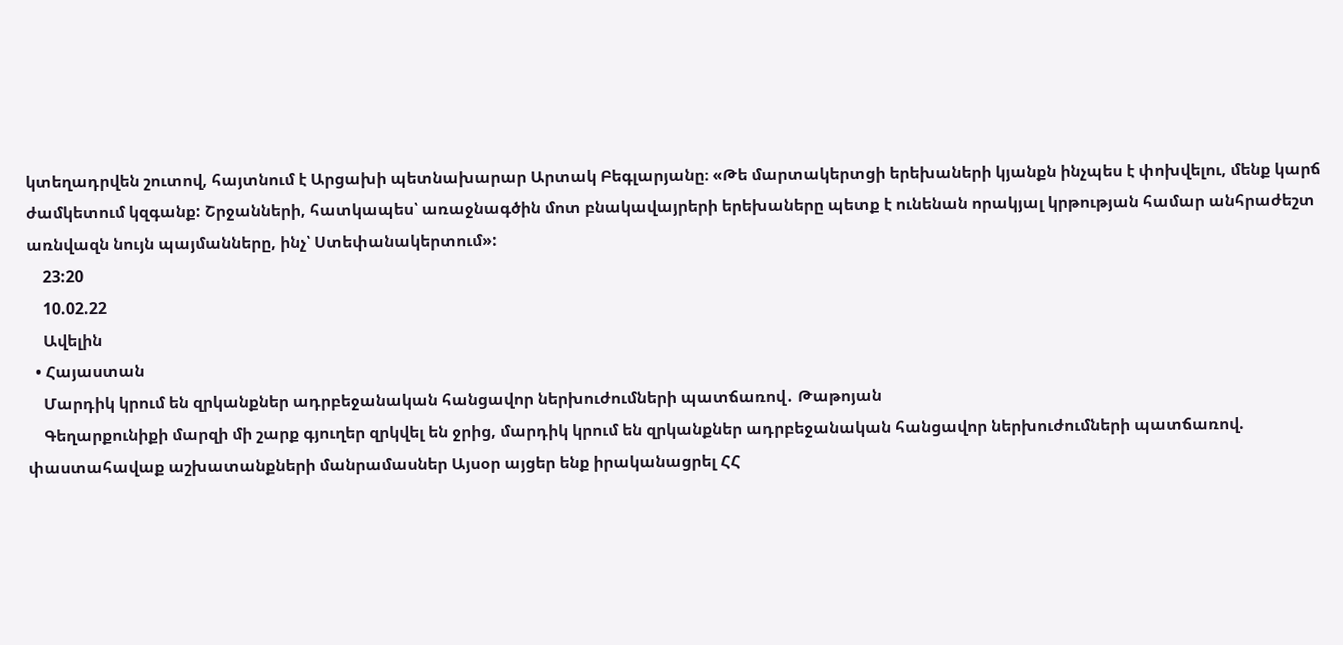կտեղադրվեն շուտով, հայտնում է Արցախի պետնախարար Արտակ Բեգլարյանը։ «Թե մարտակերտցի երեխաների կյանքն ինչպես է փոխվելու, մենք կարճ ժամկետում կզգանք: Շրջանների, հատկապես՝ առաջնագծին մոտ բնակավայրերի երեխաները պետք է ունենան որակյալ կրթության համար անհրաժեշտ առնվազն նույն պայմանները, ինչ՝ Ստեփանակերտում»:
    23:20
    10.02.22
    Ավելին
  • Հայաստան
    Մարդիկ կրում են զրկանքներ ադրբեջանական հանցավոր ներխուժումների պատճառով․ Թաթոյան
    Գեղարքունիքի մարզի մի շարք գյուղեր զրկվել են ջրից, մարդիկ կրում են զրկանքներ ադրբեջանական հանցավոր ներխուժումների պատճառով. փաստահավաք աշխատանքների մանրամասներ Այսօր այցեր ենք իրականացրել ՀՀ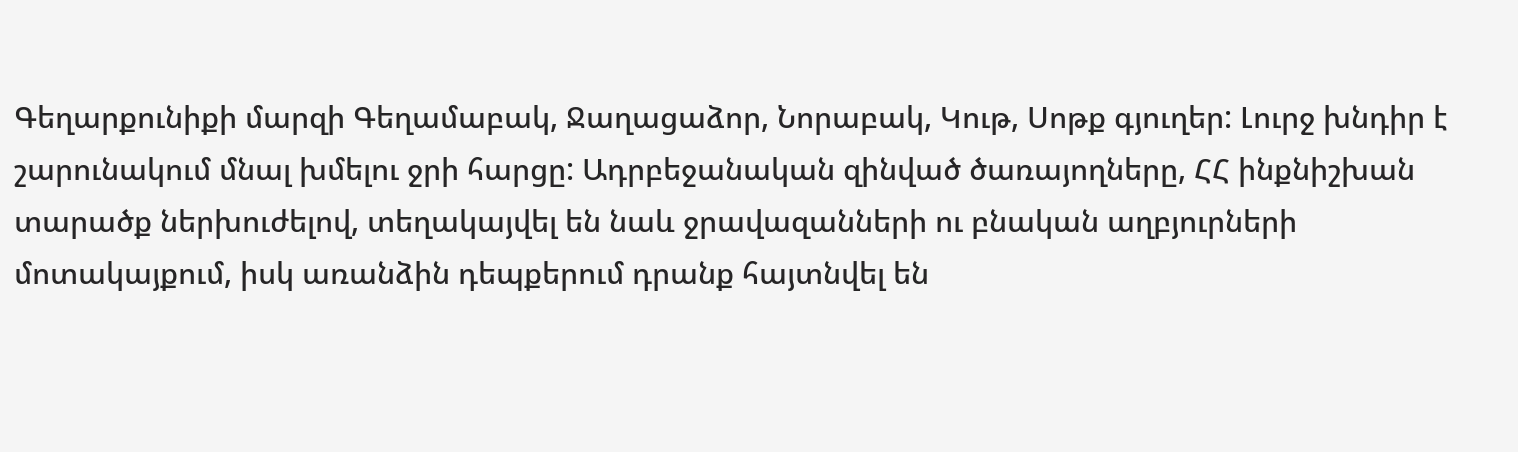Գեղարքունիքի մարզի Գեղամաբակ, Ջաղացաձոր, Նորաբակ, Կութ, Սոթք գյուղեր: Լուրջ խնդիր է շարունակում մնալ խմելու ջրի հարցը: Ադրբեջանական զինված ծառայողները, ՀՀ ինքնիշխան տարածք ներխուժելով, տեղակայվել են նաև ջրավազանների ու բնական աղբյուրների մոտակայքում, իսկ առանձին դեպքերում դրանք հայտնվել են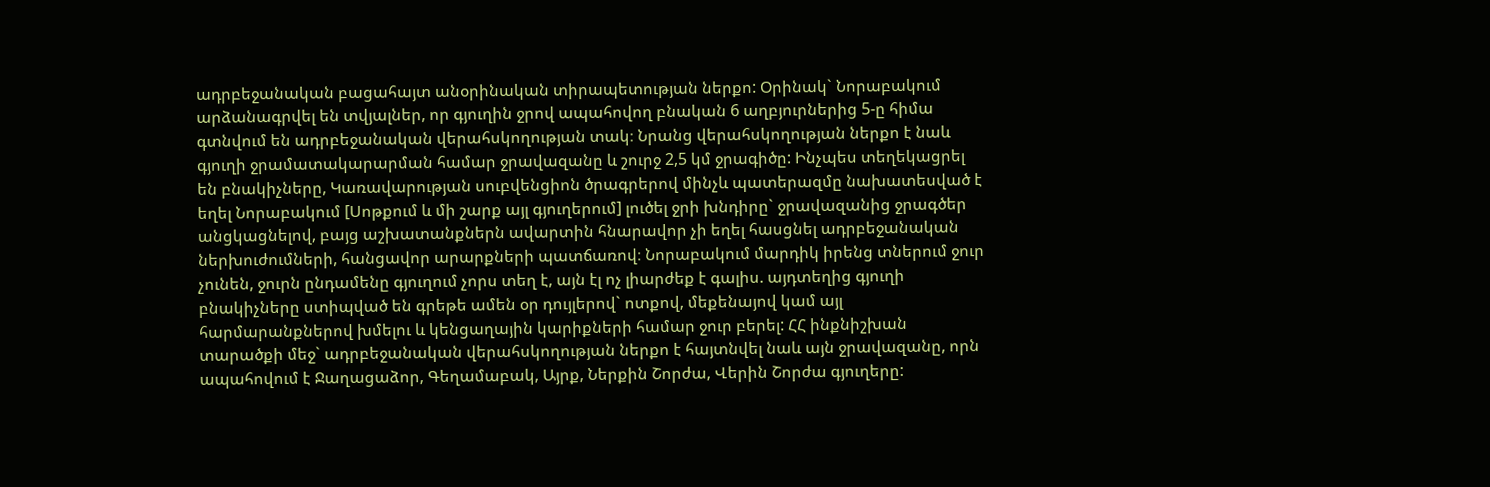ադրբեջանական բացահայտ անօրինական տիրապետության ներքո: Օրինակ` Նորաբակում արձանագրվել են տվյալներ, որ գյուղին ջրով ապահովող բնական 6 աղբյուրներից 5-ը հիմա գտնվում են ադրբեջանական վերահսկողության տակ։ Նրանց վերահսկողության ներքո է նաև գյուղի ջրամատակարարման համար ջրավազանը և շուրջ 2,5 կմ ջրագիծը: Ինչպես տեղեկացրել են բնակիչները, Կառավարության սուբվենցիոն ծրագրերով մինչև պատերազմը նախատեսված է եղել Նորաբակում [Սոթքում և մի շարք այլ գյուղերում] լուծել ջրի խնդիրը` ջրավազանից ջրագծեր անցկացնելով, բայց աշխատանքներն ավարտին հնարավոր չի եղել հասցնել ադրբեջանական ներխուժումների, հանցավոր արարքների պատճառով։ Նորաբակում մարդիկ իրենց տներում ջուր չունեն, ջուրն ընդամենը գյուղում չորս տեղ է, այն էլ ոչ լիարժեք է գալիս. այդտեղից գյուղի բնակիչները ստիպված են գրեթե ամեն օր դույլերով` ոտքով, մեքենայով կամ այլ հարմարանքներով խմելու և կենցաղային կարիքների համար ջուր բերել: ՀՀ ինքնիշխան տարածքի մեջ` ադրբեջանական վերահսկողության ներքո է հայտնվել նաև այն ջրավազանը, որն ապահովում է Ջաղացաձոր, Գեղամաբակ, Այրք, Ներքին Շորժա, Վերին Շորժա գյուղերը: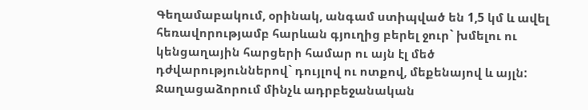Գեղամաբակում, օրինակ, անգամ ստիպված են 1,5 կմ և ավել հեռավորությամբ հարևան գյուղից բերել ջուր` խմելու ու կենցաղային հարցերի համար ու այն էլ մեծ դժվարություններով` դույլով ու ոտքով, մեքենայով և այլն: Ջաղացաձորում մինչև ադրբեջանական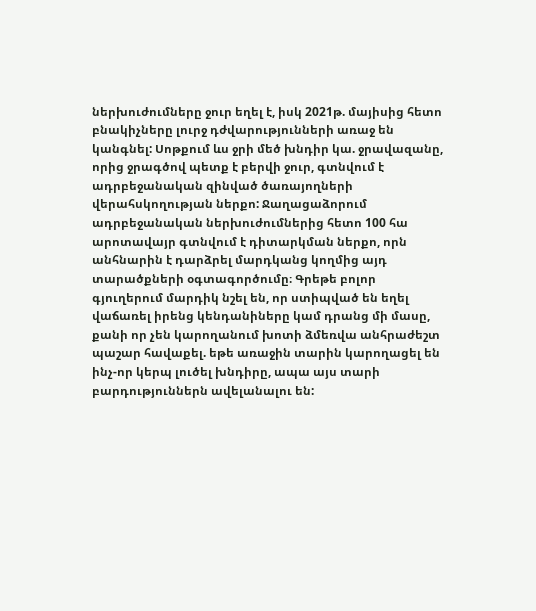ներխուժումները ջուր եղել է, իսկ 2021թ. մայիսից հետո բնակիչները լուրջ դժվարությունների առաջ են կանգնել: Սոթքում ևս ջրի մեծ խնդիր կա. ջրավազանը, որից ջրագծով պետք է բերվի ջուր, գտնվում է ադրբեջանական զինված ծառայողների վերահսկողության ներքո: Ջաղացաձորում ադրբեջանական ներխուժումներից հետո 100 հա արոտավայր գտնվում է դիտարկման ներքո, որն անհնարին է դարձրել մարդկանց կողմից այդ տարածքների օգտագործումը։ Գրեթե բոլոր գյուղերում մարդիկ նշել են, որ ստիպված են եղել վաճառել իրենց կենդանիները կամ դրանց մի մասը, քանի որ չեն կարողանում խոտի ձմեռվա անհրաժեշտ պաշար հավաքել. եթե առաջին տարին կարողացել են ինչ-որ կերպ լուծել խնդիրը, ապա այս տարի բարդություններն ավելանալու են: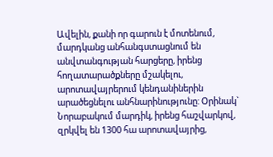Ավելին, քանի որ գարուն է մոտենում, մարդկանց անհանգստացնում են անվտանգության հարցերը, իրենց հողատարածքները մշակելու, արոտավայրերում կենդանիներին արածեցնելու անհնարինությունը: Օրինակ` Նորաբակում մարդիկ, իրենց հաշվարկով, զրկվել են 1300 հա արոտավայրից,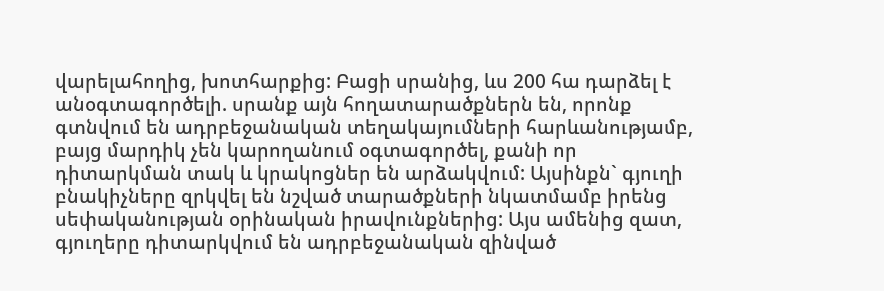վարելահողից, խոտհարքից: Բացի սրանից, ևս 200 հա դարձել է անօգտագործելի. սրանք այն հողատարածքներն են, որոնք գտնվում են ադրբեջանական տեղակայումների հարևանությամբ, բայց մարդիկ չեն կարողանում օգտագործել, քանի որ դիտարկման տակ և կրակոցներ են արձակվում: Այսինքն` գյուղի բնակիչները զրկվել են նշված տարածքների նկատմամբ իրենց սեփականության օրինական իրավունքներից: Այս ամենից զատ, գյուղերը դիտարկվում են ադրբեջանական զինված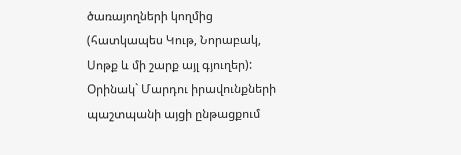ծառայողների կողմից (հատկապես Կութ, Նորաբակ, Սոթք և մի շարք այլ գյուղեր): Օրինակ` Մարդու իրավունքների պաշտպանի այցի ընթացքում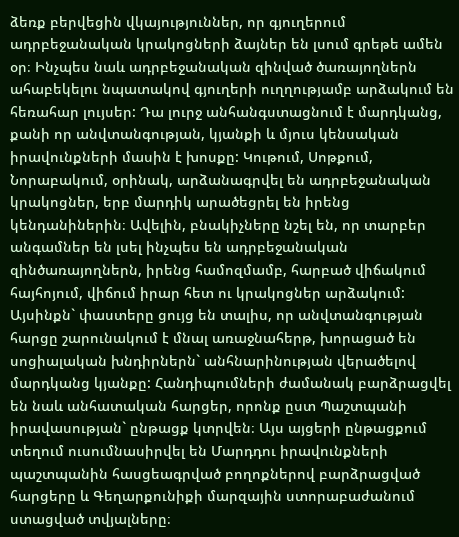ձեռք բերվեցին վկայություններ, որ գյուղերում ադրբեջանական կրակոցների ձայներ են լսում գրեթե ամեն օր։ Ինչպես նաև ադրբեջանական զինված ծառայողներն ահաբեկելու նպատակով գյուղերի ուղղությամբ արձակում են հեռահար լույսեր: Դա լուրջ անհանգստացնում է մարդկանց, քանի որ անվտանգության, կյանքի և մյուս կենսական իրավունքների մասին է խոսքը: Կութում, Սոթքում, Նորաբակում, օրինակ, արձանագրվել են ադրբեջանական կրակոցներ, երբ մարդիկ արածեցրել են իրենց կենդանիներին։ Ավելին, բնակիչները նշել են, որ տարբեր անգամներ են լսել ինչպես են ադրբեջանական զինծառայողներն, իրենց համոզմամբ, հարբած վիճակում հայհոյում, վիճում իրար հետ ու կրակոցներ արձակում: Այսինքն` փաստերը ցույց են տալիս, որ անվտանգության հարցը շարունակում է մնալ առաջնահերթ, խորացած են սոցիալական խնդիրներն` անհնարինության վերածելով մարդկանց կյանքը: Հանդիպումների ժամանակ բարձրացվել են նաև անհատական հարցեր, որոնք ըստ Պաշտպանի իրավասության` ընթացք կտրվեն։ Այս այցերի ընթացքում տեղում ուսումնասիրվել են Մարդդու իրավունքների պաշտպանին հասցեագրված բողոքներով բարձրացված հարցերը և Գեղարքունիքի մարզային ստորաբաժանում ստացված տվյալները։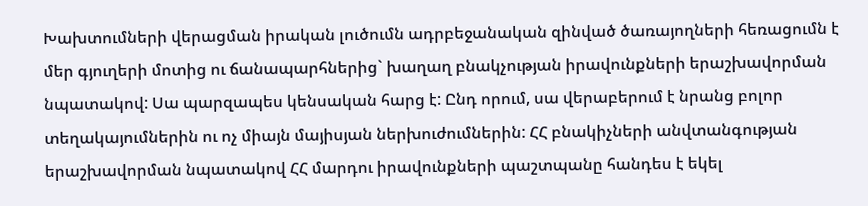Խախտումների վերացման իրական լուծումն ադրբեջանական զինված ծառայողների հեռացումն է մեր գյուղերի մոտից ու ճանապարհներից` խաղաղ բնակչության իրավունքների երաշխավորման նպատակով: Սա պարզապես կենսական հարց է: Ընդ որում, սա վերաբերում է նրանց բոլոր տեղակայումներին ու ոչ միայն մայիսյան ներխուժումներին: ՀՀ բնակիչների անվտանգության երաշխավորման նպատակով ՀՀ մարդու իրավունքների պաշտպանը հանդես է եկել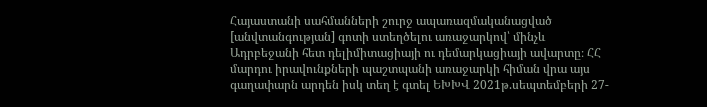Հայաստանի սահմանների շուրջ ապառազմականացված [անվտանգության] գոտի ստեղծելու առաջարկով՝ մինչև Ադրբեջանի հետ դելիմիտացիայի ու դեմարկացիայի ավարտը։ ՀՀ մարդու իրավունքների պաշտպանի առաջարկի հիման վրա այս գաղափարն արդեն իսկ տեղ է գտել ԵԽԽՎ 2021թ.սեպտեմբերի 27-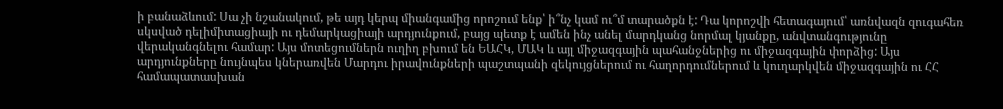ի բանաձևում: Սա չի նշանակում, թե այդ կերպ միանգամից որոշում ենք՝ ի՞նչ կամ ու՞մ տարածքն է: Դա կորոշվի հետագայում՝ առնվազն զուգահեռ սկսված դելիմիտացիայի ու դեմարկացիայի արդյունքում, բայց պետք է ամեն ինչ անել մարդկանց նորմալ կյանքը, անվտանգությունը վերականգնելու համար: Այս մոտեցումներն ուղիղ բխում են ԵԱՀԿ, ՄԱԿ և այլ միջազգային պահանջներից ու միջազգային փորձից: Այս արդյունքները նույնպես կներառվեն Մարդու իրավունքների պաշտպանի զեկույցներում ու հաղորդումներում և կուղարկվեն միջազգային ու ՀՀ համապատասխան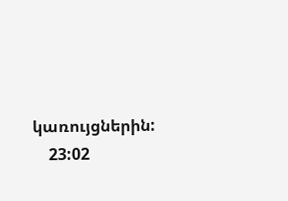կառույցներին:
    23:02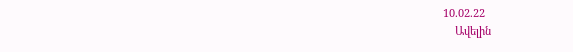10.02.22
    Ավելին